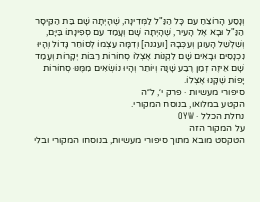וְנָסַע הָרוֹצֵחַ עִם כָּל הַנַּ"ל לַמְּדִינָה, שֶׁהָיְתָה שָׁם בַּת הַקֵּיסָר הַנַּ"ל וּבָא אֶל הָעִיר, שֶׁהָיְתָה שָׁם וְעָמַד עִם סְפִינָתוֹ בַּיָּם, וְשִׁלְשֵׁל הָעוגן וְעִכְּבָהּ [ועגנה] וְדִמָּה עַצְמוֹ לְסוֹחֵר גָּדוֹל וְהָיוּ נִכְנָסִים וּבָאִים שָׁם לִקְנוֹת אֶצְלוֹ סְחוֹרוֹת רַבּוֹת יְקָרוֹת וְעָמַד שָׁם אֵיזֶה זְמַן רֶבַע שָׁנָה וְיוֹתֵר וְהָיוּ נוֹשְׂאִים מִמֶּנּוּ סְחוֹרוֹת יָפוֹת שֶׁקָּנוּ אֶצְלוֹ.
סיפורי מעשיות · פרק י׳, ל״ה
הקטע במלואו, בנוסח המקורי.
נחלת הכלל · OYW
על המקור הזה
הטקסט מובא מתוך סיפורי מעשיות, בנוסחו המקורי ובלי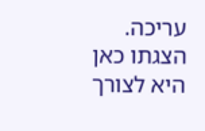עריכה. הצגתו כאן היא לצורך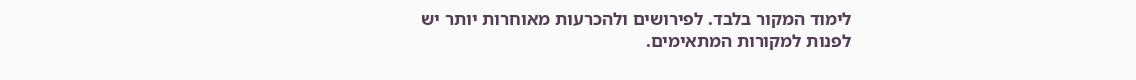לימוד המקור בלבד. לפירושים ולהכרעות מאוחרות יותר יש לפנות למקורות המתאימים.